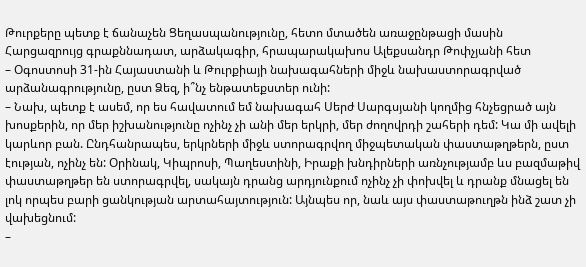Թուրքերը պետք է ճանաչեն Ցեղասպանությունը, հետո մտածեն առաջընթացի մասին
Հարցազրույց գրաքննադատ, արձակագիր, հրապարակախոս Ալեքսանդր Թոփչյանի հետ
– Օգոստոսի 31-ին Հայաստանի և Թուրքիայի նախագահների միջև նախաստորագրված արձանագրությունը, ըստ Ձեզ, ի՞նչ ենթատեքստեր ունի:
– Նախ, պետք է ասեմ, որ ես հավատում եմ նախագահ Սերժ Սարգսյանի կողմից հնչեցրած այն խոսքերին, որ մեր իշխանությունը ոչինչ չի անի մեր երկրի, մեր ժողովրդի շահերի դեմ: Կա մի ավելի կարևոր բան. Ընդհանրապես, երկրների միջև ստորագրվող միջպետական փաստաթղթերն, ըստ էության, ոչինչ են: Օրինակ, Կիպրոսի, Պաղեստինի, Իրաքի խնդիրների առնչությամբ ևս բազմաթիվ փաստաթղթեր են ստորագրվել, սակայն դրանց արդյունքում ոչինչ չի փոխվել և դրանք մնացել են լոկ որպես բարի ցանկության արտահայտություն: Այնպես որ, նաև այս փաստաթուղթն ինձ շատ չի վախեցնում:
–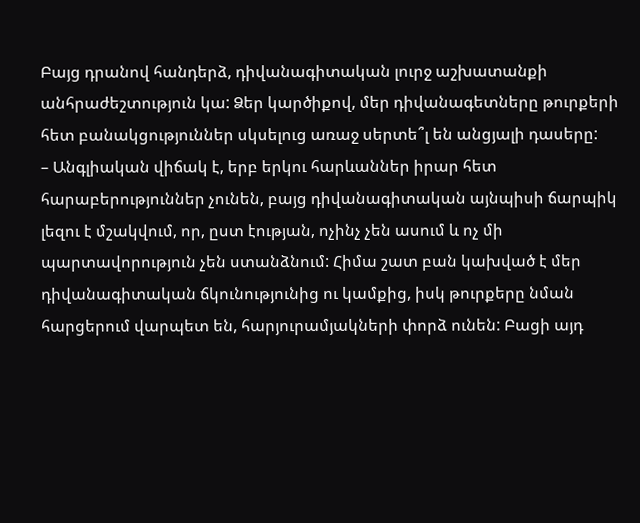Բայց դրանով հանդերձ, դիվանագիտական լուրջ աշխատանքի անհրաժեշտություն կա: Ձեր կարծիքով, մեր դիվանագետները թուրքերի հետ բանակցություններ սկսելուց առաջ սերտե՞լ են անցյալի դասերը:
– Անգլիական վիճակ է, երբ երկու հարևաններ իրար հետ հարաբերություններ չունեն, բայց դիվանագիտական այնպիսի ճարպիկ լեզու է մշակվում, որ, ըստ էության, ոչինչ չեն ասում և ոչ մի պարտավորություն չեն ստանձնում: Հիմա շատ բան կախված է մեր դիվանագիտական ճկունությունից ու կամքից, իսկ թուրքերը նման հարցերում վարպետ են, հարյուրամյակների փորձ ունեն: Բացի այդ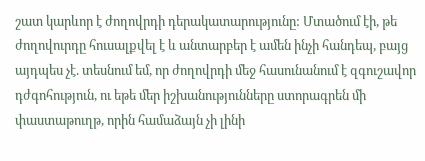շատ կարևոր է ժողովրդի դերակատարությունը: Մտածում էի, թե ժողովուրդը հուսալքվել է և անտարբեր է ամեն ինչի հանդեպ, բայց այդպես չէ. տեսնում եմ, որ ժողովրդի մեջ հասունանում է զգուշավոր դժգոհություն, ու եթե մեր իշխանությունները ստորագրեն մի փաստաթուղթ, որին համաձայն չի լինի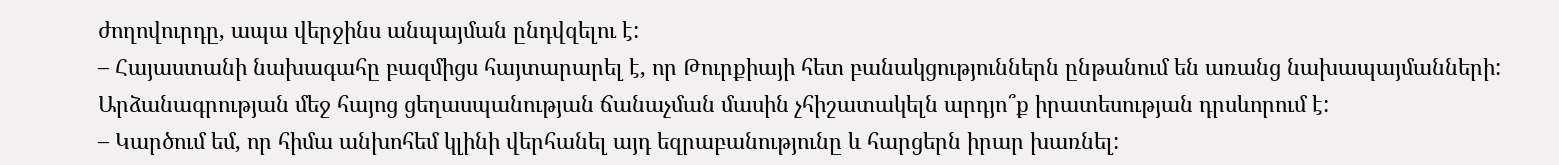ժողովուրդը, ապա վերջինս անպայման ընդվզելու է:
– Հայաստանի նախագահը բազմիցս հայտարարել է, որ Թուրքիայի հետ բանակցություններն ընթանում են առանց նախապայմանների: Արձանագրության մեջ հայոց ցեղասպանության ճանաչման մասին չհիշատակելն արդյո՞ք իրատեսության դրսևորում է:
– Կարծում եմ, որ հիմա անխոհեմ կլինի վերհանել այդ եզրաբանությունը և հարցերն իրար խառնել: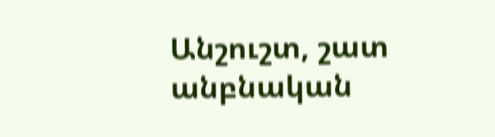Անշուշտ, շատ անբնական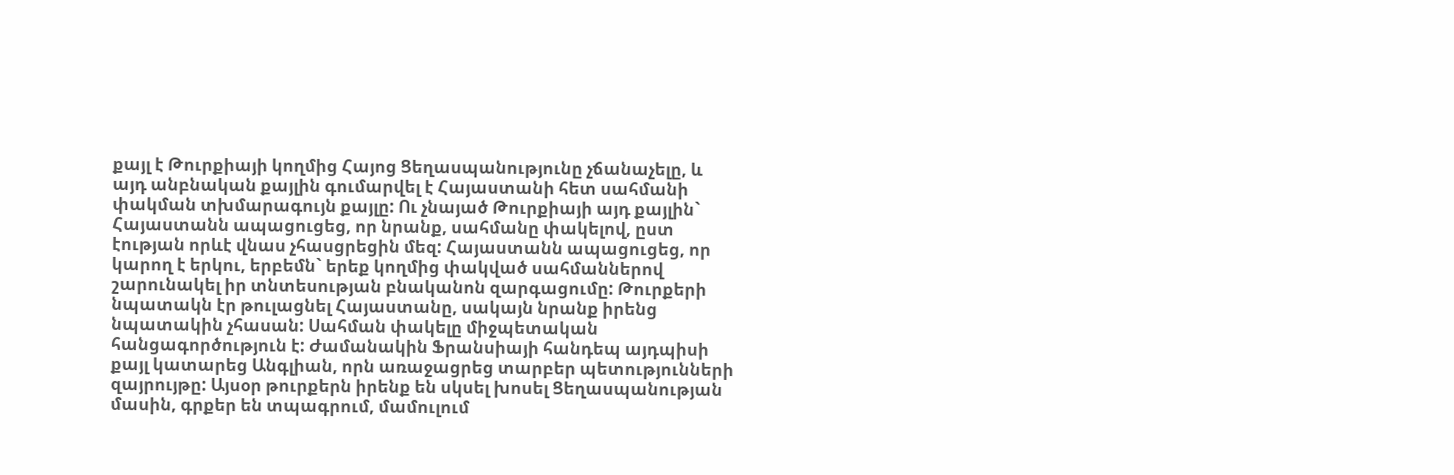քայլ է Թուրքիայի կողմից Հայոց Ցեղասպանությունը չճանաչելը, և այդ անբնական քայլին գումարվել է Հայաստանի հետ սահմանի փակման տխմարագույն քայլը: Ու չնայած Թուրքիայի այդ քայլին` Հայաստանն ապացուցեց, որ նրանք, սահմանը փակելով, ըստ էության որևէ վնաս չհասցրեցին մեզ: Հայաստանն ապացուցեց, որ կարող է երկու, երբեմն` երեք կողմից փակված սահմաններով շարունակել իր տնտեսության բնականոն զարգացումը: Թուրքերի նպատակն էր թուլացնել Հայաստանը, սակայն նրանք իրենց նպատակին չհասան: Սահման փակելը միջպետական հանցագործություն է: Ժամանակին Ֆրանսիայի հանդեպ այդպիսի քայլ կատարեց Անգլիան, որն առաջացրեց տարբեր պետությունների զայրույթը: Այսօր թուրքերն իրենք են սկսել խոսել Ցեղասպանության մասին, գրքեր են տպագրում, մամուլում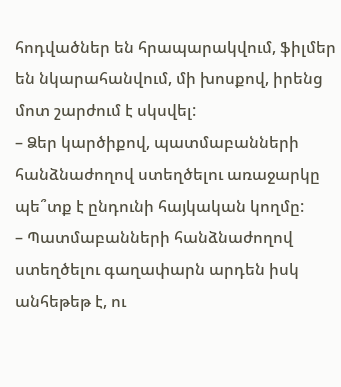հոդվածներ են հրապարակվում, ֆիլմեր են նկարահանվում, մի խոսքով, իրենց մոտ շարժում է սկսվել:
– Ձեր կարծիքով, պատմաբանների հանձնաժողով ստեղծելու առաջարկը պե՞տք է ընդունի հայկական կողմը:
– Պատմաբանների հանձնաժողով ստեղծելու գաղափարն արդեն իսկ անհեթեթ է, ու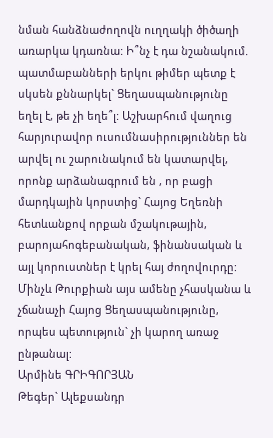նման հանձնաժողովն ուղղակի ծիծաղի առարկա կդառնա: Ի՞նչ է դա նշանակում. պատմաբանների երկու թիմեր պետք է սկսեն քննարկել` Ցեղասպանությունը եղել է, թե չի եղե՞լ: Աշխարհում վաղուց հարյուրավոր ուսումնասիրություններ են արվել ու շարունակում են կատարվել, որոնք արձանագրում են , որ բացի մարդկային կորստից` Հայոց Եղեռնի հետևանքով որքան մշակութային, բարոյահոգեբանական, ֆինանսական և այլ կորուստներ է կրել հայ ժողովուրդը: Մինչև Թուրքիան այս ամենը չհասկանա և չճանաչի Հայոց Ցեղասպանությունը, որպես պետություն` չի կարող առաջ ընթանալ:
Արմինե ԳՐԻԳՈՐՅԱՆ
Թեգեր` Ալեքսանդր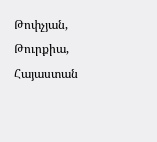Թոփչյան, Թուրքիա, Հայաստան